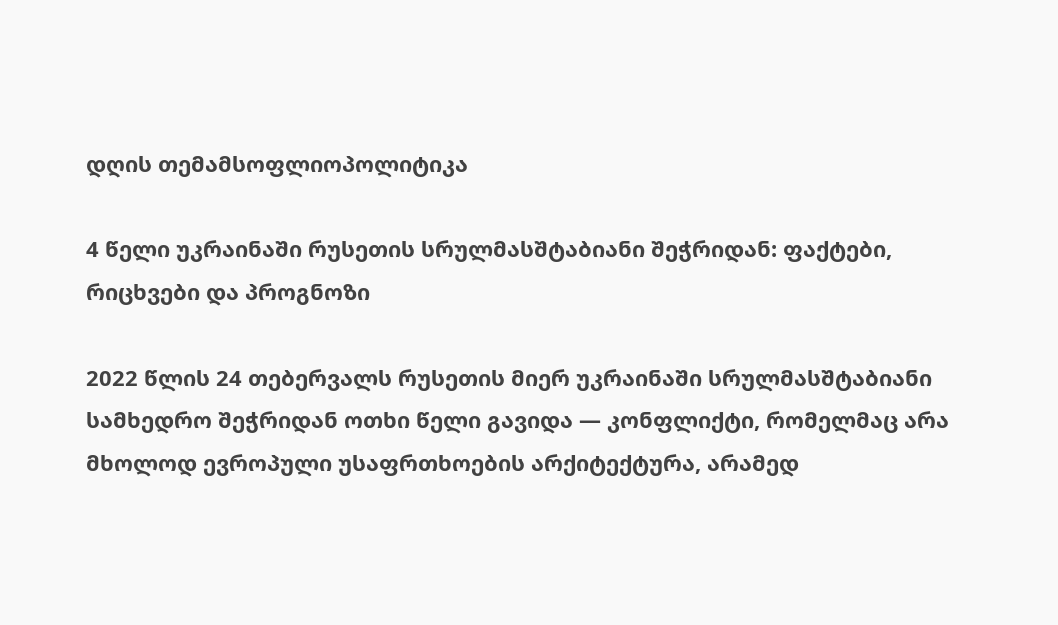დღის თემამსოფლიოპოლიტიკა

4 წელი უკრაინაში რუსეთის სრულმასშტაბიანი შეჭრიდან: ფაქტები, რიცხვები და პროგნოზი

2022 წლის 24 თებერვალს რუსეთის მიერ უკრაინაში სრულმასშტაბიანი სამხედრო შეჭრიდან ოთხი წელი გავიდა — კონფლიქტი, რომელმაც არა მხოლოდ ევროპული უსაფრთხოების არქიტექტურა, არამედ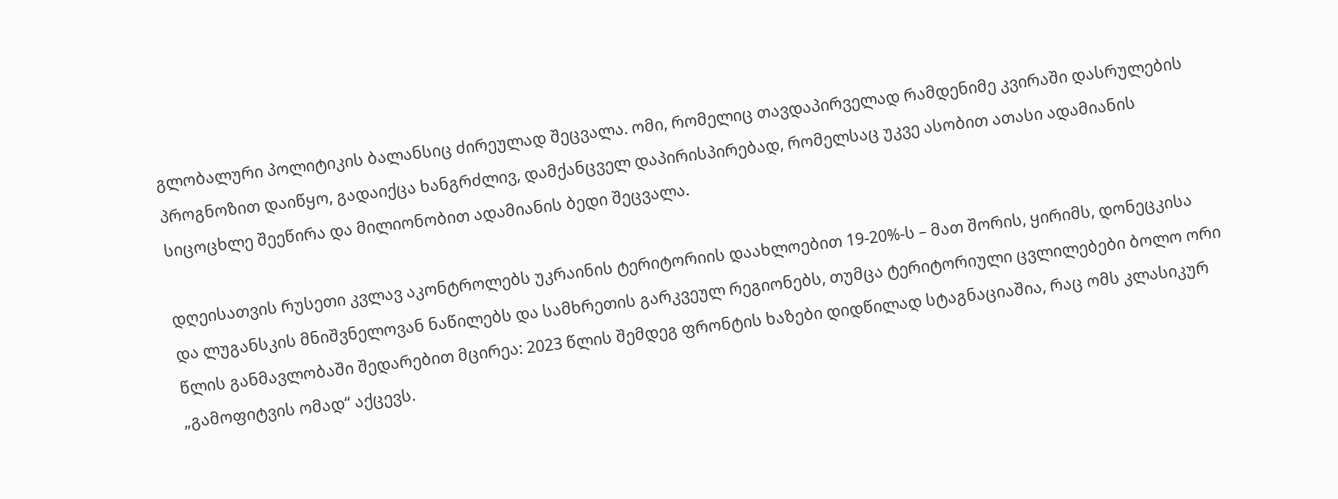გლობალური პოლიტიკის ბალანსიც ძირეულად შეცვალა. ომი, რომელიც თავდაპირველად რამდენიმე კვირაში დასრულების პროგნოზით დაიწყო, გადაიქცა ხანგრძლივ, დამქანცველ დაპირისპირებად, რომელსაც უკვე ასობით ათასი ადამიანის სიცოცხლე შეეწირა და მილიონობით ადამიანის ბედი შეცვალა.

დღეისათვის რუსეთი კვლავ აკონტროლებს უკრაინის ტერიტორიის დაახლოებით 19-20%-ს – მათ შორის, ყირიმს, დონეცკისა და ლუგანსკის მნიშვნელოვან ნაწილებს და სამხრეთის გარკვეულ რეგიონებს, თუმცა ტერიტორიული ცვლილებები ბოლო ორი წლის განმავლობაში შედარებით მცირეა: 2023 წლის შემდეგ ფრონტის ხაზები დიდწილად სტაგნაციაშია, რაც ომს კლასიკურ „გამოფიტვის ომად“ აქცევს.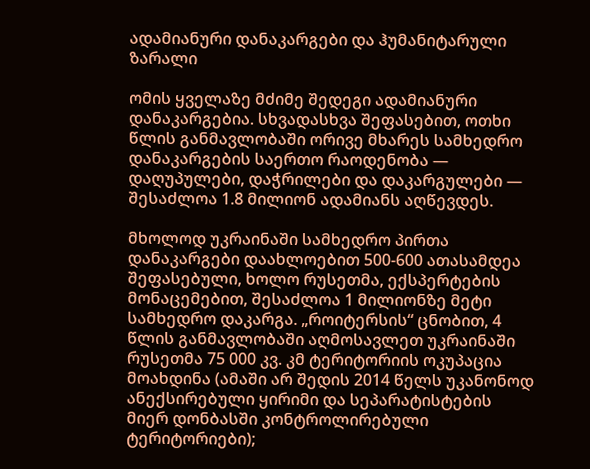ადამიანური დანაკარგები და ჰუმანიტარული ზარალი

ომის ყველაზე მძიმე შედეგი ადამიანური დანაკარგებია. სხვადასხვა შეფასებით, ოთხი წლის განმავლობაში ორივე მხარეს სამხედრო დანაკარგების საერთო რაოდენობა — დაღუპულები, დაჭრილები და დაკარგულები — შესაძლოა 1.8 მილიონ ადამიანს აღწევდეს.

მხოლოდ უკრაინაში სამხედრო პირთა დანაკარგები დაახლოებით 500-600 ათასამდეა შეფასებული, ხოლო რუსეთმა, ექსპერტების მონაცემებით, შესაძლოა 1 მილიონზე მეტი სამხედრო დაკარგა. „როიტერსის“ ცნობით, 4 წლის განმავლობაში აღმოსავლეთ უკრაინაში რუსეთმა 75 000 კვ. კმ ტერიტორიის ოკუპაცია მოახდინა (ამაში არ შედის 2014 წელს უკანონოდ ანექსირებული ყირიმი და სეპარატისტების მიერ დონბასში კონტროლირებული ტერიტორიები);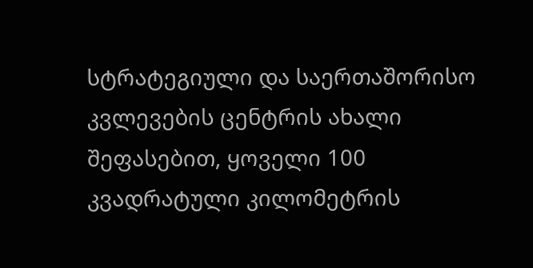სტრატეგიული და საერთაშორისო კვლევების ცენტრის ახალი შეფასებით, ყოველი 100 კვადრატული კილომეტრის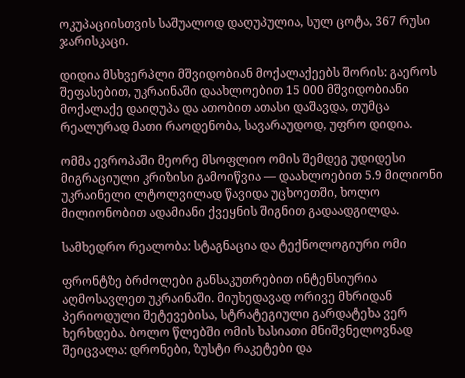ოკუპაციისთვის საშუალოდ დაღუპულია, სულ ცოტა, 367 რუსი ჯარისკაცი.

დიდია მსხვერპლი მშვიდობიან მოქალაქეებს შორის: გაეროს შეფასებით, უკრაინაში დაახლოებით 15 000 მშვიდობიანი მოქალაქე დაიღუპა და ათობით ათასი დაშავდა, თუმცა რეალურად მათი რაოდენობა, სავარაუდოდ, უფრო დიდია.

ომმა ევროპაში მეორე მსოფლიო ომის შემდეგ უდიდესი მიგრაციული კრიზისი გამოიწვია — დაახლოებით 5.9 მილიონი უკრაინელი ლტოლვილად წავიდა უცხოეთში, ხოლო მილიონობით ადამიანი ქვეყნის შიგნით გადაადგილდა.

სამხედრო რეალობა: სტაგნაცია და ტექნოლოგიური ომი

ფრონტზე ბრძოლები განსაკუთრებით ინტენსიურია აღმოსავლეთ უკრაინაში. მიუხედავად ორივე მხრიდან პერიოდული შეტევებისა, სტრატეგიული გარდატეხა ვერ ხერხდება. ბოლო წლებში ომის ხასიათი მნიშვნელოვნად შეიცვალა: დრონები, ზუსტი რაკეტები და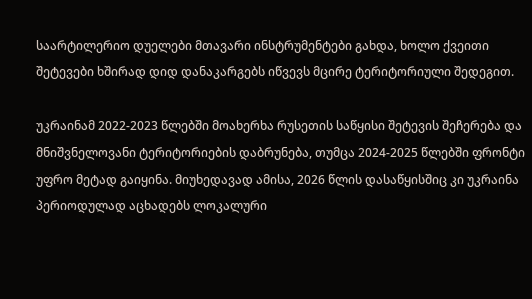საარტილერიო დუელები მთავარი ინსტრუმენტები გახდა, ხოლო ქვეითი შეტევები ხშირად დიდ დანაკარგებს იწვევს მცირე ტერიტორიული შედეგით.

უკრაინამ 2022-2023 წლებში მოახერხა რუსეთის საწყისი შეტევის შეჩერება და მნიშვნელოვანი ტერიტორიების დაბრუნება, თუმცა 2024-2025 წლებში ფრონტი უფრო მეტად გაიყინა. მიუხედავად ამისა, 2026 წლის დასაწყისშიც კი უკრაინა პერიოდულად აცხადებს ლოკალური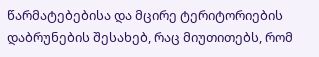წარმატებებისა და მცირე ტერიტორიების დაბრუნების შესახებ, რაც მიუთითებს, რომ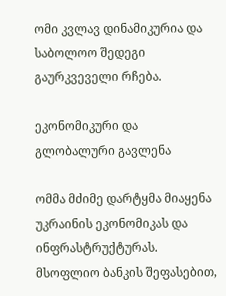ომი კვლავ დინამიკურია და საბოლოო შედეგი გაურკვეველი რჩება.

ეკონომიკური და გლობალური გავლენა

ომმა მძიმე დარტყმა მიაყენა უკრაინის ეკონომიკას და ინფრასტრუქტურას. მსოფლიო ბანკის შეფასებით,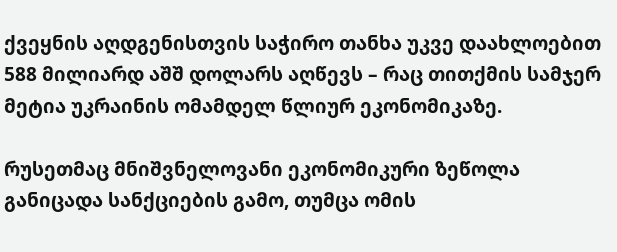ქვეყნის აღდგენისთვის საჭირო თანხა უკვე დაახლოებით 588 მილიარდ აშშ დოლარს აღწევს – რაც თითქმის სამჯერ მეტია უკრაინის ომამდელ წლიურ ეკონომიკაზე.

რუსეთმაც მნიშვნელოვანი ეკონომიკური ზეწოლა განიცადა სანქციების გამო, თუმცა ომის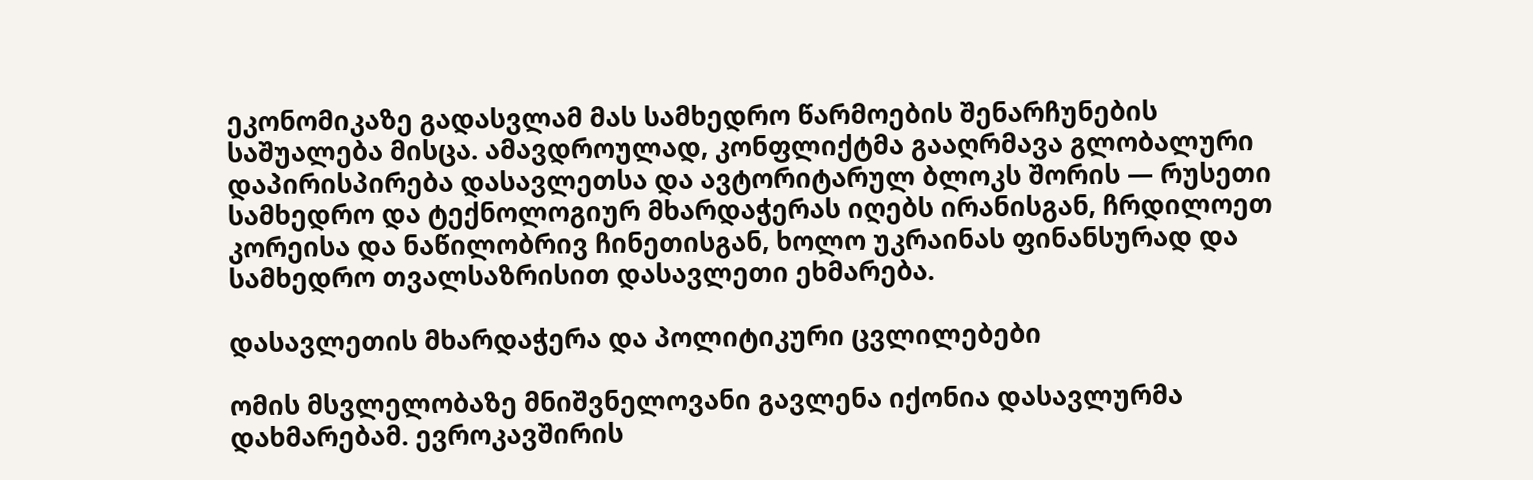ეკონომიკაზე გადასვლამ მას სამხედრო წარმოების შენარჩუნების საშუალება მისცა. ამავდროულად, კონფლიქტმა გააღრმავა გლობალური დაპირისპირება დასავლეთსა და ავტორიტარულ ბლოკს შორის — რუსეთი სამხედრო და ტექნოლოგიურ მხარდაჭერას იღებს ირანისგან, ჩრდილოეთ კორეისა და ნაწილობრივ ჩინეთისგან, ხოლო უკრაინას ფინანსურად და სამხედრო თვალსაზრისით დასავლეთი ეხმარება.

დასავლეთის მხარდაჭერა და პოლიტიკური ცვლილებები

ომის მსვლელობაზე მნიშვნელოვანი გავლენა იქონია დასავლურმა დახმარებამ. ევროკავშირის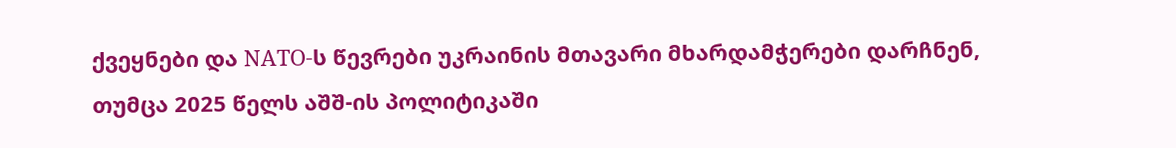ქვეყნები და NATO-ს წევრები უკრაინის მთავარი მხარდამჭერები დარჩნენ, თუმცა 2025 წელს აშშ-ის პოლიტიკაში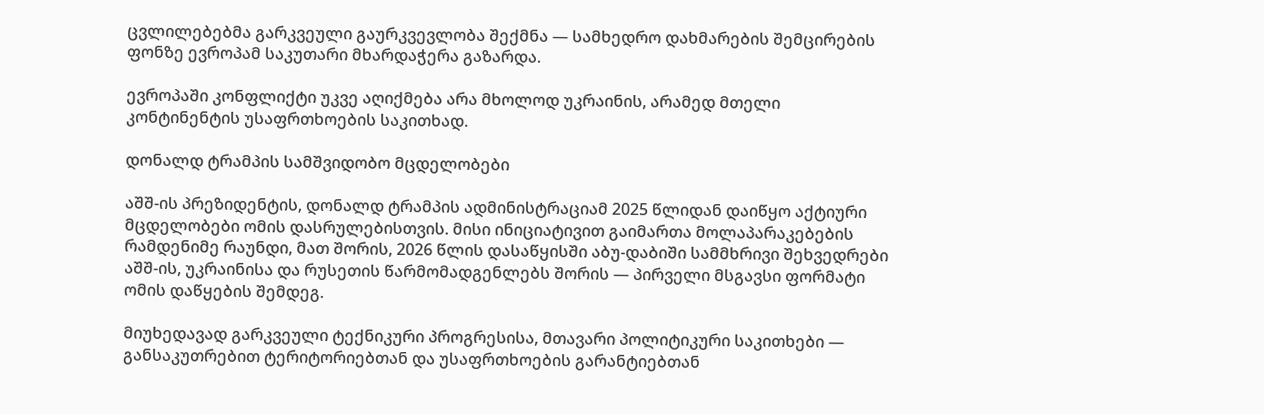ცვლილებებმა გარკვეული გაურკვევლობა შექმნა — სამხედრო დახმარების შემცირების ფონზე ევროპამ საკუთარი მხარდაჭერა გაზარდა.

ევროპაში კონფლიქტი უკვე აღიქმება არა მხოლოდ უკრაინის, არამედ მთელი კონტინენტის უსაფრთხოების საკითხად.

დონალდ ტრამპის სამშვიდობო მცდელობები

აშშ-ის პრეზიდენტის, დონალდ ტრამპის ადმინისტრაციამ 2025 წლიდან დაიწყო აქტიური მცდელობები ომის დასრულებისთვის. მისი ინიციატივით გაიმართა მოლაპარაკებების რამდენიმე რაუნდი, მათ შორის, 2026 წლის დასაწყისში აბუ-დაბიში სამმხრივი შეხვედრები აშშ-ის, უკრაინისა და რუსეთის წარმომადგენლებს შორის — პირველი მსგავსი ფორმატი ომის დაწყების შემდეგ.

მიუხედავად გარკვეული ტექნიკური პროგრესისა, მთავარი პოლიტიკური საკითხები — განსაკუთრებით ტერიტორიებთან და უსაფრთხოების გარანტიებთან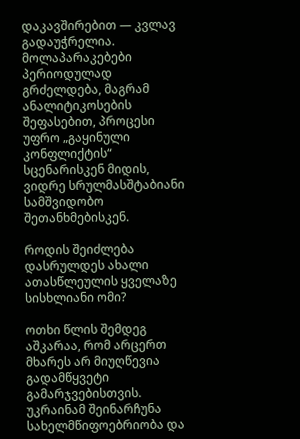დაკავშირებით — კვლავ გადაუჭრელია. მოლაპარაკებები პერიოდულად გრძელდება, მაგრამ ანალიტიკოსების შეფასებით, პროცესი უფრო „გაყინული კონფლიქტის“ სცენარისკენ მიდის, ვიდრე სრულმასშტაბიანი სამშვიდობო შეთანხმებისკენ.

როდის შეიძლება დასრულდეს ახალი ათასწლეულის ყველაზე სისხლიანი ომი?

ოთხი წლის შემდეგ აშკარაა, რომ არცერთ მხარეს არ მიუღწევია გადამწყვეტი გამარჯვებისთვის. უკრაინამ შეინარჩუნა სახელმწიფოებრიობა და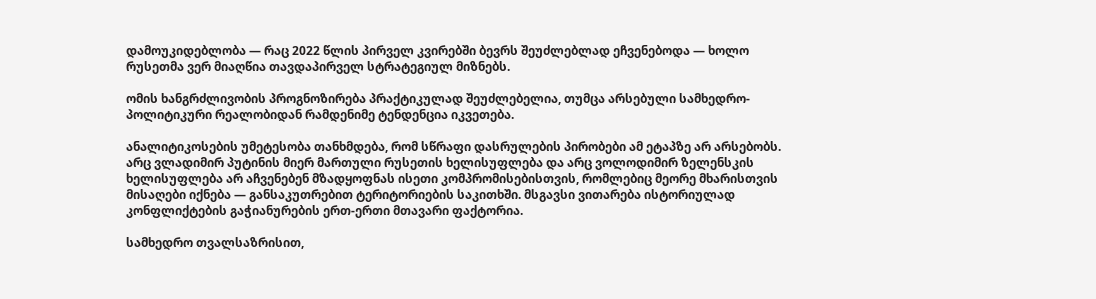დამოუკიდებლობა — რაც 2022 წლის პირველ კვირებში ბევრს შეუძლებლად ეჩვენებოდა — ხოლო რუსეთმა ვერ მიაღწია თავდაპირველ სტრატეგიულ მიზნებს.

ომის ხანგრძლივობის პროგნოზირება პრაქტიკულად შეუძლებელია, თუმცა არსებული სამხედრო-პოლიტიკური რეალობიდან რამდენიმე ტენდენცია იკვეთება.

ანალიტიკოსების უმეტესობა თანხმდება, რომ სწრაფი დასრულების პირობები ამ ეტაპზე არ არსებობს. არც ვლადიმირ პუტინის მიერ მართული რუსეთის ხელისუფლება და არც ვოლოდიმირ ზელენსკის ხელისუფლება არ აჩვენებენ მზადყოფნას ისეთი კომპრომისებისთვის, რომლებიც მეორე მხარისთვის მისაღები იქნება — განსაკუთრებით ტერიტორიების საკითხში. მსგავსი ვითარება ისტორიულად კონფლიქტების გაჭიანურების ერთ-ერთი მთავარი ფაქტორია.

სამხედრო თვალსაზრისით,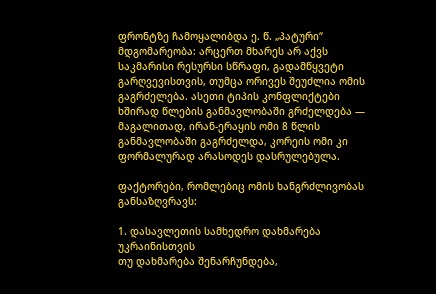ფრონტზე ჩამოყალიბდა ე. წ. „პატური“ მდგომარეობა: არცერთ მხარეს არ აქვს საკმარისი რესურსი სწრაფი, გადამწყვეტი გარღვევისთვის, თუმცა ორივეს შეუძლია ომის გაგრძელება. ასეთი ტიპის კონფლიქტები ხშირად წლების განმავლობაში გრძელდება — მაგალითად, ირან-ერაყის ომი 8 წლის განმავლობაში გაგრძელდა, კორეის ომი კი ფორმალურად არასოდეს დასრულებულა.

ფაქტორები, რომლებიც ომის ხანგრძლივობას განსაზღვრავს:

1. დასავლეთის სამხედრო დახმარება უკრაინისთვის
თუ დახმარება შენარჩუნდება,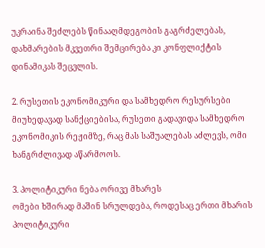უკრაინა შეძლებს წინააღმდეგობის გაგრძელებას, დახმარების მკვეთრი შემცირება კი კონფლიქტის დინამიკას შეცვლის.

2. რუსეთის ეკონომიკური და სამხედრო რესურსები
მიუხედავად სანქციებისა, რუსეთი გადავიდა სამხედრო ეკონომიკის რეჟიმზე, რაც მას საშუალებას აძლევს, ომი ხანგრძლივად აწარმოოს.

3. პოლიტიკური ნება ორივე მხარეს
ომები ხშირად მაშინ სრულდება, როდესაც ერთი მხარის პოლიტიკური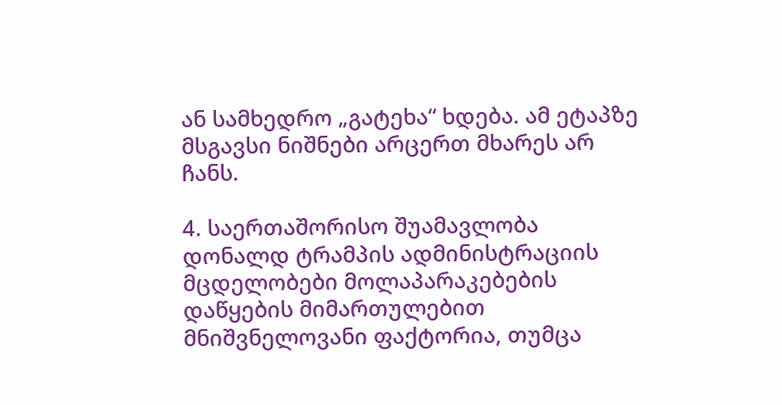ან სამხედრო „გატეხა“ ხდება. ამ ეტაპზე მსგავსი ნიშნები არცერთ მხარეს არ ჩანს.

4. საერთაშორისო შუამავლობა
დონალდ ტრამპის ადმინისტრაციის მცდელობები მოლაპარაკებების დაწყების მიმართულებით მნიშვნელოვანი ფაქტორია, თუმცა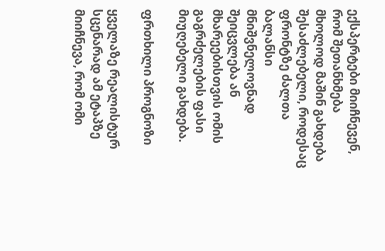ექსპერტები მიიჩნევენ, რომ შეთანხმება მხოლოდ მაშინ გახდება შესაძლებელი, როდესაც ფრონტზე ძალთა ბალანსი მნიშვნელოვნად შეიცვლება ან მხარეებისთვის ომის გაგრძელების ფასი მიუღებელი გახდება.

ფრთხილი პროგნოზი

ყველაზე რეალისტურ სცენარად ამ ეტაპზე მიიჩნევა, რომ ომი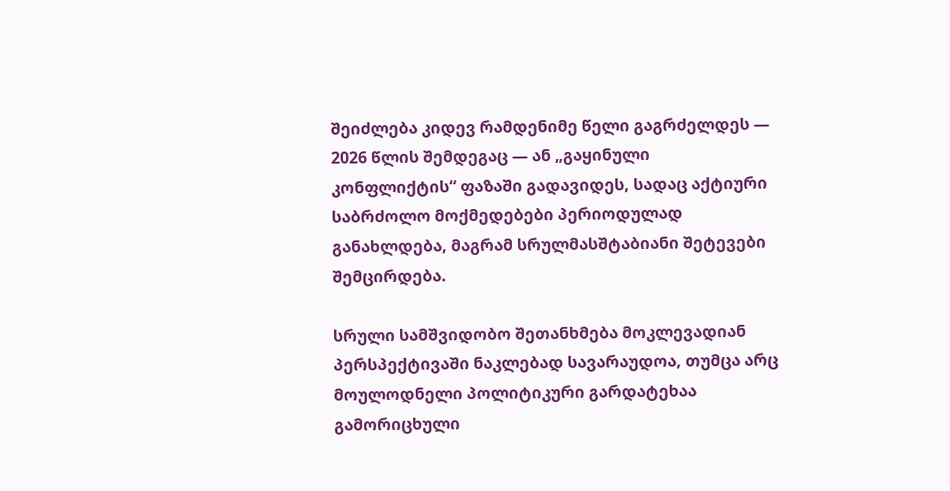შეიძლება კიდევ რამდენიმე წელი გაგრძელდეს — 2026 წლის შემდეგაც — ან „გაყინული კონფლიქტის“ ფაზაში გადავიდეს, სადაც აქტიური საბრძოლო მოქმედებები პერიოდულად განახლდება, მაგრამ სრულმასშტაბიანი შეტევები შემცირდება.

სრული სამშვიდობო შეთანხმება მოკლევადიან პერსპექტივაში ნაკლებად სავარაუდოა, თუმცა არც მოულოდნელი პოლიტიკური გარდატეხაა გამორიცხული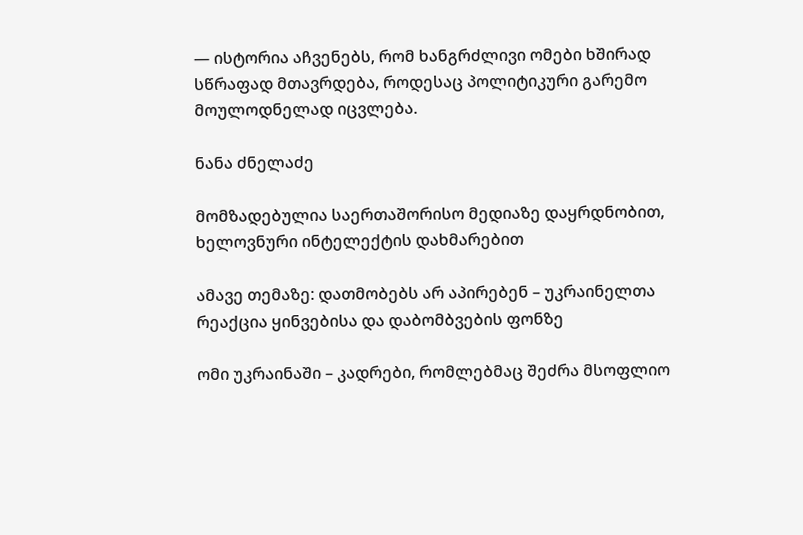— ისტორია აჩვენებს, რომ ხანგრძლივი ომები ხშირად სწრაფად მთავრდება, როდესაც პოლიტიკური გარემო მოულოდნელად იცვლება.

ნანა ძნელაძე

მომზადებულია საერთაშორისო მედიაზე დაყრდნობით, ხელოვნური ინტელექტის დახმარებით

ამავე თემაზე: დათმობებს არ აპირებენ – უკრაინელთა რეაქცია ყინვებისა და დაბომბვების ფონზე

ომი უკრაინაში – კადრები, რომლებმაც შეძრა მსოფლიო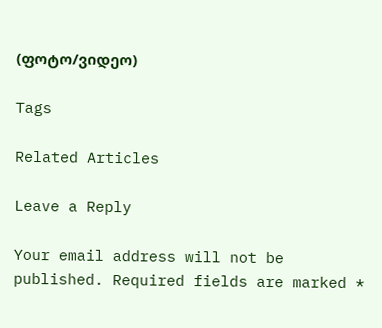(ფოტო/ვიდეო)

Tags

Related Articles

Leave a Reply

Your email address will not be published. Required fields are marked *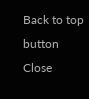Back to top button
Close